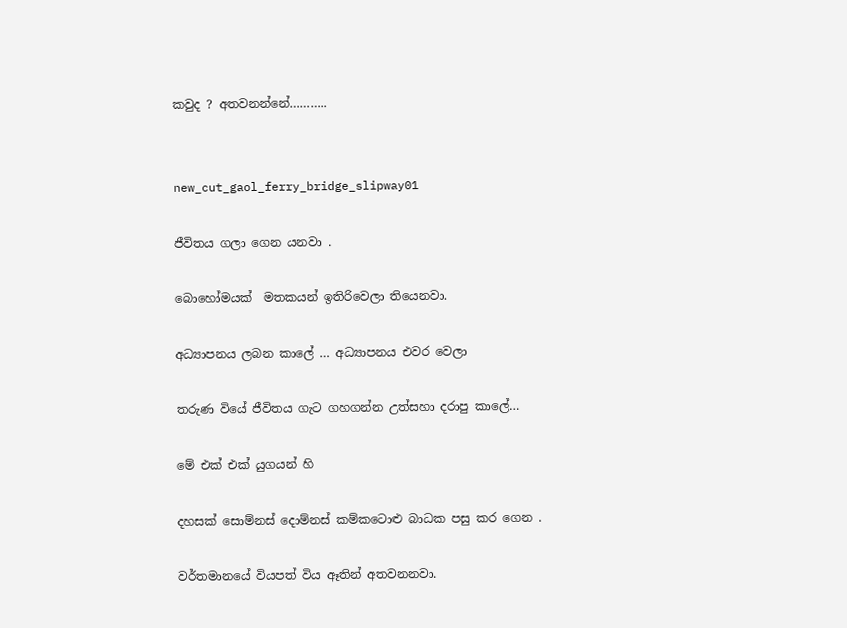කවුද ? අතවනන්නේ………..


new_cut_gaol_ferry_bridge_slipway01

ජීවිතය ගලා ගෙන යනවා .

බොහෝමයක්  මතකයන් ඉතිරිවෙලා තියෙනවා.

අධ්‍යාපනය ලබන කාලේ … අධ්‍යාපනය එවර වෙලා

තරුණ වියේ ජීවිතය ගැට ගහගන්න උත්සහා දරාපු කාලේ…

මේ එක් එක් යුගයන් හි

දහසක් සොම්නස් දොම්නස් කම්කටොළු බාධක පසු කර ගෙන .

වර්තමානයේ වියපත් විය ඈතින් අතවනනවා.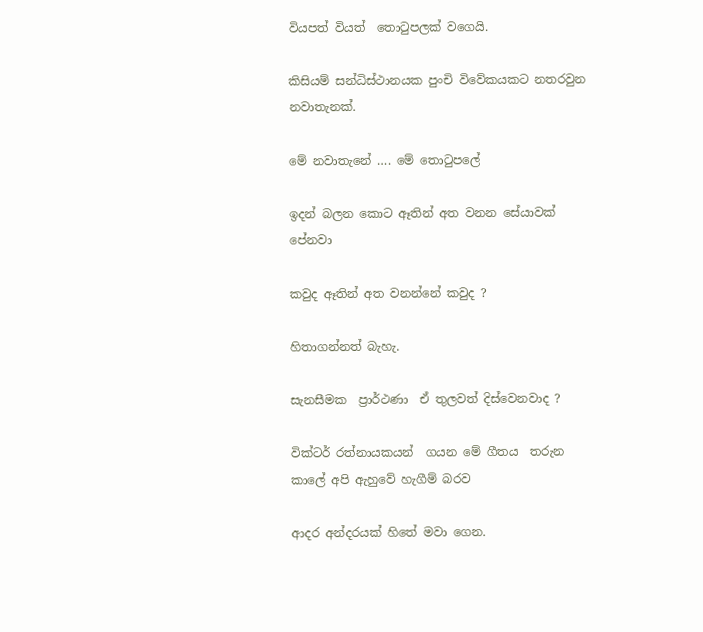වියපත් වියත්  තොටුපලක් වගෙයි.

කිසියම් සන්ධිස්ථානයක පුංචි විවේකයකට නතරවුන නවාතැනක්.

මේ නවාතැනේ …. මේ තොටුපලේ

ඉදන් බලන කොට ඈතින් අත වනන සේයාවක් පේනවා

කවුද ඈතින් අත වනන්නේ කවුද ?

හිතාගන්නත් බැහැ.

සැනසීමක  ප්‍රාර්ථණා  ඒ තුලවත් දිස්වෙනවාද ?

වික්ටර් රත්නායකයන්  ගයන මේ ගීතය  තරුන කාලේ අපි ඇහුවේ හැගීම් බරව

ආදර අන්දරයක් හිතේ මවා ගෙන.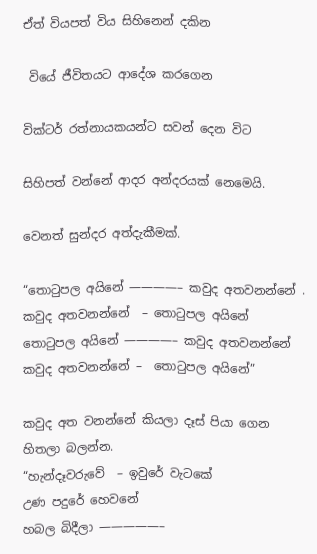ඒත් වියපත් විය සිහිනෙන් දකින

 වියේ ජීවිතයට ආදේශ කරගෙන

වික්ටර් රත්නායකයන්ට සවන් දෙන විට

සිහිපත් වන්නේ ආදර අන්දරයක් නෙමෙයි.

වෙනත් සුන්දර අත්දැකීමක්.

“තොටුපල අයිනේ ————– කවුද අතවනන්නේ .
කවුද අතවනන්නේ  – තොටුපල අයිනේ
තොටුපල අයිනේ ————– කවුද අතවනන්නේ
කවුද අතවනන්නේ –  තොටුපල අයිනේ”

කවුද අත වනන්නේ කියලා දෑස් පියා ගෙන  හිතලා බලන්න.
“හැන්දෑවරුවේ  – ඉවුරේ වැටකේ
උණ පදුරේ හෙවනේ
හබල බිදීලා —————–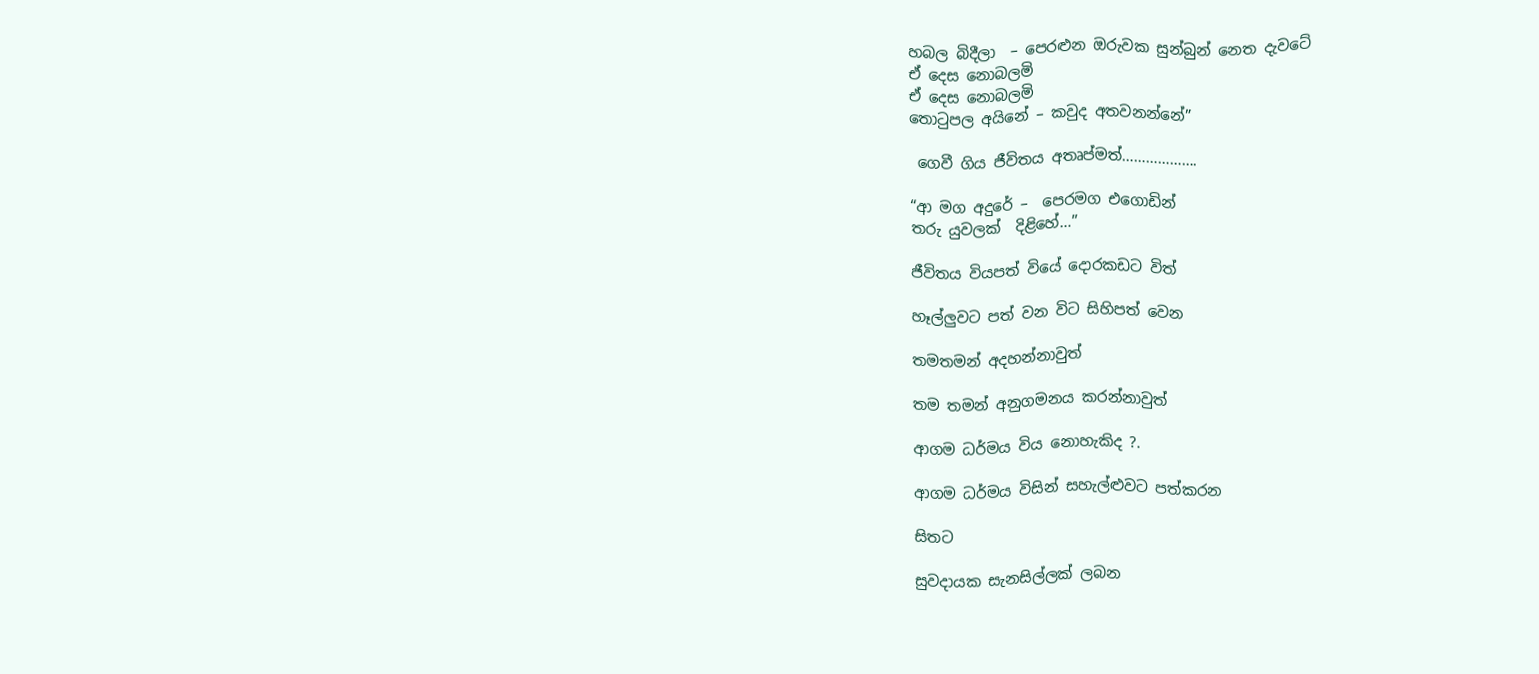හබල බිදීලා  – පෙරළුන ඔරුවක සුන්බුන් නෙත දැවටේ
ඒ දෙස නොබලමි
ඒ දෙස නොබලමි
තොටුපල අයිනේ – කවුද අතවනන්නේ”

 ගෙවී ගිය ජීවිතය අතෘප්මත්……………….

“ආ මග අදුරේ –  පෙරමග එගොඩින්
තරු යුවලක්  දිළිහේ…”

ජීවිතය වියපත් වියේ දොරකඩට විත්

හෑල්ලුවට පත් වන විට සිහිපත් වෙන

තමතමන් අදහන්නාවුත්

තම තමන් අනුගමනය කරන්නාවුත්

ආගම ධර්මය විය නොහැකිද ?.

ආගම ධර්මය විසින් සහැල්ළුවට පත්කරන

සිතට

සුවදායක සැනසිල්ලක් ලබන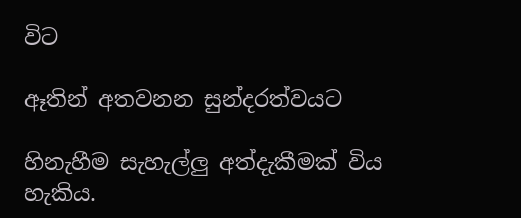විට

ඈතින් අතවනන සුන්දරත්වයට

හිනැහීම සැහැල්ලු අත්දැකීමක් විය හැකිය.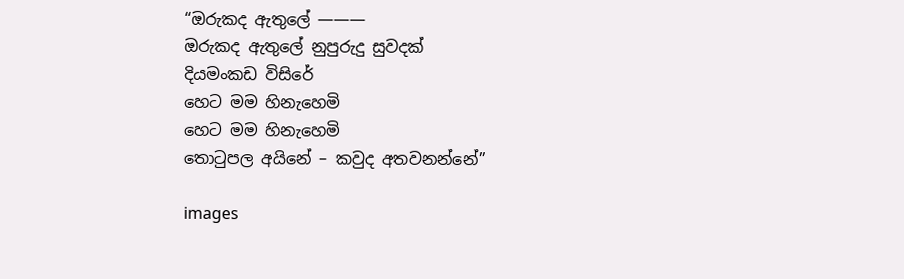“ඔරුකද ඇතුලේ ———
ඔරුකද ඇතුලේ නුපුරුදු සුවදක්
දියමංකඩ විසිරේ
හෙට මම හිනැහෙමි
හෙට මම හිනැහෙමි
තොටුපල අයිනේ – කවුද අතවනන්නේ”

images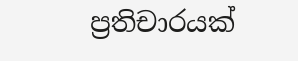ප්‍රතිචාරයක්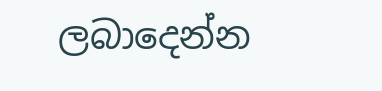ලබාදෙන්න